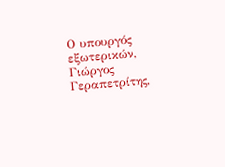Ο υπουργός εξωτερικών, Γιώργος Γεραπετρίτης,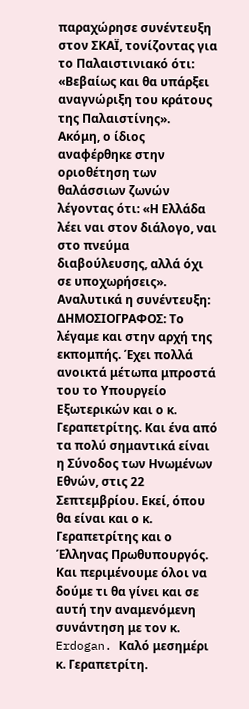παραχώρησε συνέντευξη στον ΣΚΑΪ, τονίζοντας για το Παλαιστινιακό ότι: «Βεβαίως και θα υπάρξει αναγνώριξη του κράτους της Παλαιστίνης».
Ακόμη, ο ίδιος αναφέρθηκε στην οριοθέτηση των θαλάσσιων ζωνών λέγοντας ότι: «Η Ελλάδα λέει ναι στον διάλογο, ναι στο πνεύμα διαβούλευσης, αλλά όχι σε υποχωρήσεις».
Αναλυτικά η συνέντευξη:
ΔΗΜΟΣΙΟΓΡΑΦΟΣ: Το λέγαμε και στην αρχή της εκπομπής. Έχει πολλά ανοικτά μέτωπα μπροστά του το Υπουργείο Εξωτερικών και ο κ. Γεραπετρίτης. Και ένα από τα πολύ σημαντικά είναι η Σύνοδος των Ηνωμένων Εθνών, στις 22 Σεπτεμβρίου. Εκεί, όπου θα είναι και ο κ. Γεραπετρίτης και ο Έλληνας Πρωθυπουργός. Και περιμένουμε όλοι να δούμε τι θα γίνει και σε αυτή την αναμενόμενη συνάντηση με τον κ. Erdogan. Καλό μεσημέρι κ. Γεραπετρίτη.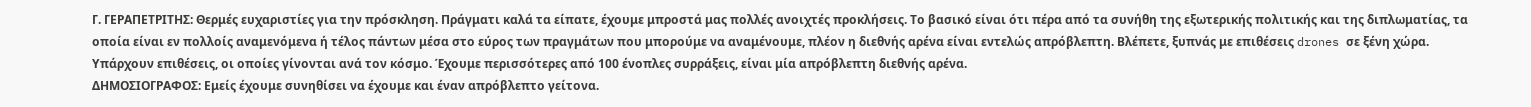Γ. ΓΕΡΑΠΕΤΡΙΤΗΣ: Θερμές ευχαριστίες για την πρόσκληση. Πράγματι καλά τα είπατε, έχουμε μπροστά μας πολλές ανοιχτές προκλήσεις. Το βασικό είναι ότι πέρα από τα συνήθη της εξωτερικής πολιτικής και της διπλωματίας, τα οποία είναι εν πολλοίς αναμενόμενα ή τέλος πάντων μέσα στο εύρος των πραγμάτων που μπορούμε να αναμένουμε, πλέον η διεθνής αρένα είναι εντελώς απρόβλεπτη. Βλέπετε, ξυπνάς με επιθέσεις drones σε ξένη χώρα. Υπάρχουν επιθέσεις, οι οποίες γίνονται ανά τον κόσμο. Έχουμε περισσότερες από 100 ένοπλες συρράξεις, είναι μία απρόβλεπτη διεθνής αρένα.
ΔΗΜΟΣΙΟΓΡΑΦΟΣ: Εμείς έχουμε συνηθίσει να έχουμε και έναν απρόβλεπτο γείτονα.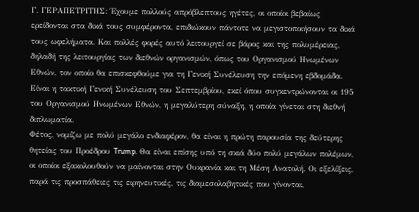Γ. ΓΕΡΑΠΕΤΡΙΤΗΣ: Έχουμε πολλούς απρόβλεπτους ηγέτες, οι οποίοι βεβαίως ερείδονται στα δικά τους συμφέροντα, επιδιώκουν πάντοτε να μεγιστοποιήσουν τα δικά τους ωφελήματα. Και πολλές φορές αυτό λειτουργεί σε βάρος και της πολυμέρειας, δηλαδή της λειτουργίας των διεθνών οργανισμών, όπως του Οργανισμού Ηνωμένων Εθνών, τον οποίο θα επισκεφθούμε για τη Γενική Συνέλευση την επόμενη εβδομάδα. Είναι η τακτική Γενική Συνέλευση του Σεπτεμβρίου, εκεί όπου συγκεντρώνονται οι 195 του Οργανισμού Ηνωμένων Εθνών, η μεγαλύτερη σύναξη, η οποία γίνεται στη διεθνή διπλωματία.
Φέτος, νομίζω με πολύ μεγάλο ενδιαφέρον, θα είναι η πρώτη παρουσία της δεύτερης θητείας του Προέδρου Trump. Θα είναι επίσης υπό τη σκιά δύο πολύ μεγάλων πολέμων, οι οποίοι εξακολουθούν να μαίνονται στην Ουκρανία και τη Μέση Ανατολή. Οι εξελίξεις, παρά τις προσπάθειες τις ειρηνευτικές, τις διαμεσολαβητικές που γίνονται,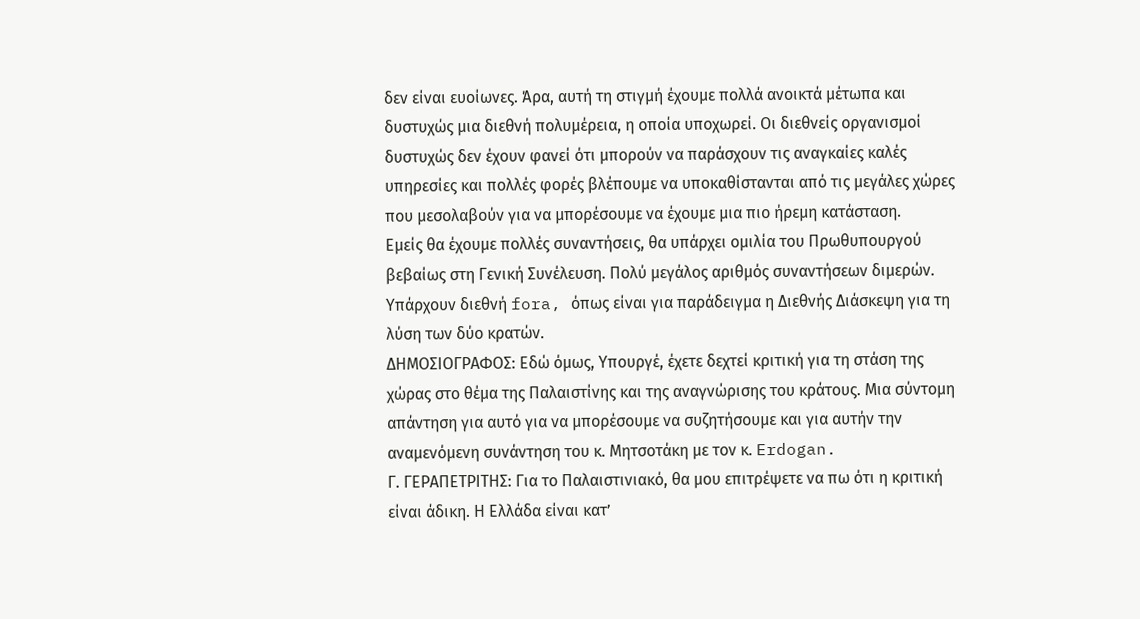δεν είναι ευοίωνες. Άρα, αυτή τη στιγμή έχουμε πολλά ανοικτά μέτωπα και δυστυχώς μια διεθνή πολυμέρεια, η οποία υποχωρεί. Οι διεθνείς οργανισμοί δυστυχώς δεν έχουν φανεί ότι μπορούν να παράσχουν τις αναγκαίες καλές υπηρεσίες και πολλές φορές βλέπουμε να υποκαθίστανται από τις μεγάλες χώρες που μεσολαβούν για να μπορέσουμε να έχουμε μια πιο ήρεμη κατάσταση.
Εμείς θα έχουμε πολλές συναντήσεις, θα υπάρχει ομιλία του Πρωθυπουργού βεβαίως στη Γενική Συνέλευση. Πολύ μεγάλος αριθμός συναντήσεων διμερών. Υπάρχουν διεθνή fora, όπως είναι για παράδειγμα η Διεθνής Διάσκεψη για τη λύση των δύο κρατών.
ΔΗΜΟΣΙΟΓΡΑΦΟΣ: Εδώ όμως, Υπουργέ, έχετε δεχτεί κριτική για τη στάση της χώρας στο θέμα της Παλαιστίνης και της αναγνώρισης του κράτους. Μια σύντομη απάντηση για αυτό για να μπορέσουμε να συζητήσουμε και για αυτήν την αναμενόμενη συνάντηση του κ. Μητσοτάκη με τον κ. Erdogan.
Γ. ΓΕΡΑΠΕΤΡΙΤΗΣ: Για το Παλαιστινιακό, θα μου επιτρέψετε να πω ότι η κριτική είναι άδικη. Η Ελλάδα είναι κατ’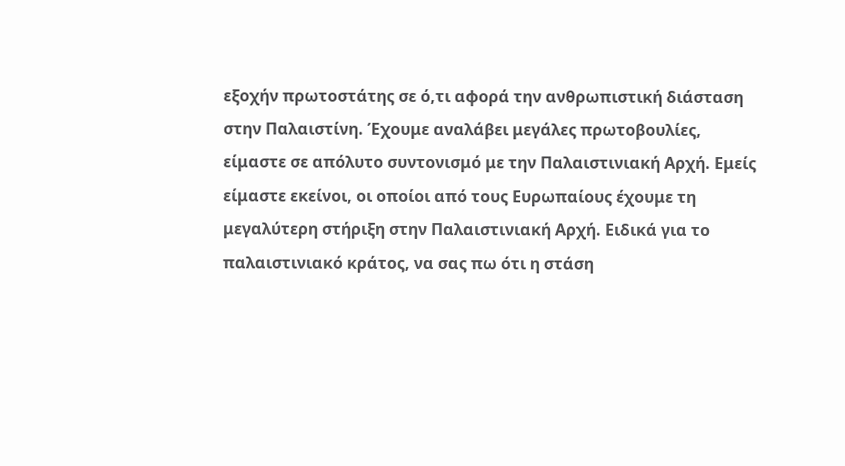εξοχήν πρωτοστάτης σε ό,τι αφορά την ανθρωπιστική διάσταση στην Παλαιστίνη. Έχουμε αναλάβει μεγάλες πρωτοβουλίες, είμαστε σε απόλυτο συντονισμό με την Παλαιστινιακή Αρχή. Εμείς είμαστε εκείνοι, οι οποίοι από τους Ευρωπαίους έχουμε τη μεγαλύτερη στήριξη στην Παλαιστινιακή Αρχή. Ειδικά για το παλαιστινιακό κράτος, να σας πω ότι η στάση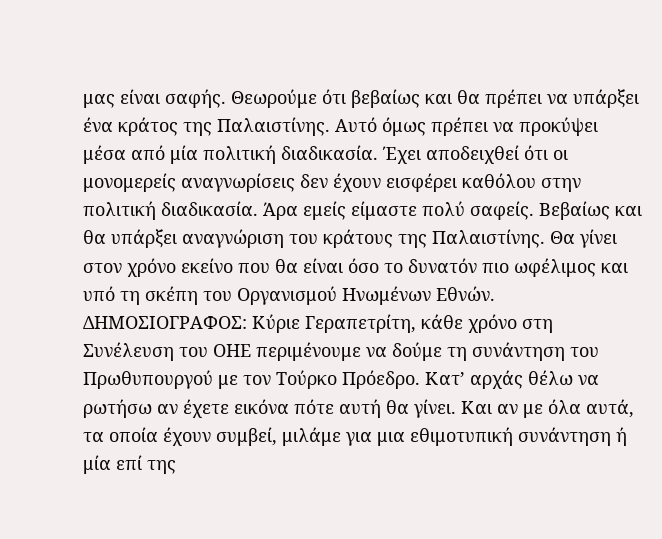μας είναι σαφής. Θεωρούμε ότι βεβαίως και θα πρέπει να υπάρξει ένα κράτος της Παλαιστίνης. Αυτό όμως πρέπει να προκύψει μέσα από μία πολιτική διαδικασία. Έχει αποδειχθεί ότι οι μονομερείς αναγνωρίσεις δεν έχουν εισφέρει καθόλου στην πολιτική διαδικασία. Άρα εμείς είμαστε πολύ σαφείς. Βεβαίως και θα υπάρξει αναγνώριση του κράτους της Παλαιστίνης. Θα γίνει στον χρόνο εκείνο που θα είναι όσο το δυνατόν πιο ωφέλιμος και υπό τη σκέπη του Οργανισμού Ηνωμένων Εθνών.
ΔΗΜΟΣΙΟΓΡΑΦΟΣ: Κύριε Γεραπετρίτη, κάθε χρόνο στη Συνέλευση του ΟΗΕ περιμένουμε να δούμε τη συνάντηση του Πρωθυπουργού με τον Τούρκο Πρόεδρο. Κατ’ αρχάς θέλω να ρωτήσω αν έχετε εικόνα πότε αυτή θα γίνει. Και αν με όλα αυτά, τα οποία έχουν συμβεί, μιλάμε για μια εθιμοτυπική συνάντηση ή μία επί της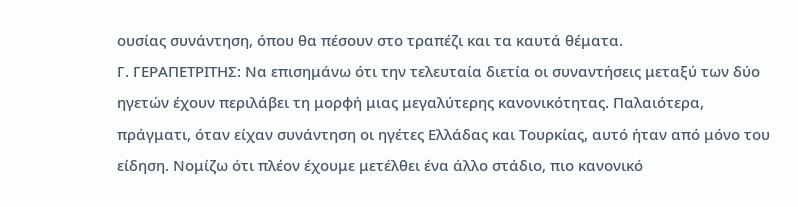ουσίας συνάντηση, όπου θα πέσουν στο τραπέζι και τα καυτά θέματα.
Γ. ΓΕΡΑΠΕΤΡΙΤΗΣ: Να επισημάνω ότι την τελευταία διετία οι συναντήσεις μεταξύ των δύο ηγετών έχουν περιλάβει τη μορφή μιας μεγαλύτερης κανονικότητας. Παλαιότερα, πράγματι, όταν είχαν συνάντηση οι ηγέτες Ελλάδας και Τουρκίας, αυτό ήταν από μόνο του είδηση. Νομίζω ότι πλέον έχουμε μετέλθει ένα άλλο στάδιο, πιο κανονικό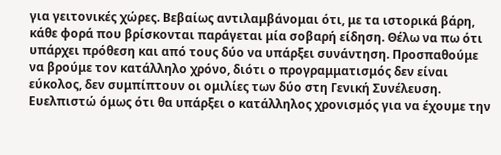για γειτονικές χώρες. Βεβαίως αντιλαμβάνομαι ότι, με τα ιστορικά βάρη, κάθε φορά που βρίσκονται παράγεται μία σοβαρή είδηση. Θέλω να πω ότι υπάρχει πρόθεση και από τους δύο να υπάρξει συνάντηση. Προσπαθούμε να βρούμε τον κατάλληλο χρόνο, διότι ο προγραμματισμός δεν είναι εύκολος, δεν συμπίπτουν οι ομιλίες των δύο στη Γενική Συνέλευση. Ευελπιστώ όμως ότι θα υπάρξει ο κατάλληλος χρονισμός για να έχουμε την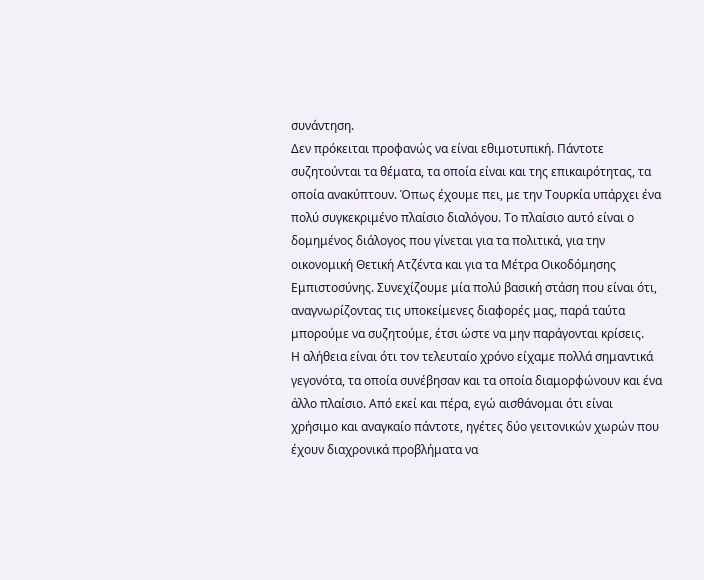συνάντηση.
Δεν πρόκειται προφανώς να είναι εθιμοτυπική. Πάντοτε συζητούνται τα θέματα, τα οποία είναι και της επικαιρότητας, τα οποία ανακύπτουν. Όπως έχουμε πει, με την Τουρκία υπάρχει ένα πολύ συγκεκριμένο πλαίσιο διαλόγου. Το πλαίσιο αυτό είναι ο δομημένος διάλογος που γίνεται για τα πολιτικά, για την οικονομική Θετική Ατζέντα και για τα Μέτρα Οικοδόμησης Εμπιστοσύνης. Συνεχίζουμε μία πολύ βασική στάση που είναι ότι, αναγνωρίζοντας τις υποκείμενες διαφορές μας, παρά ταύτα μπορούμε να συζητούμε, έτσι ώστε να μην παράγονται κρίσεις.
Η αλήθεια είναι ότι τον τελευταίο χρόνο είχαμε πολλά σημαντικά γεγονότα, τα οποία συνέβησαν και τα οποία διαμορφώνουν και ένα άλλο πλαίσιο. Από εκεί και πέρα, εγώ αισθάνομαι ότι είναι χρήσιμο και αναγκαίο πάντοτε, ηγέτες δύο γειτονικών χωρών που έχουν διαχρονικά προβλήματα να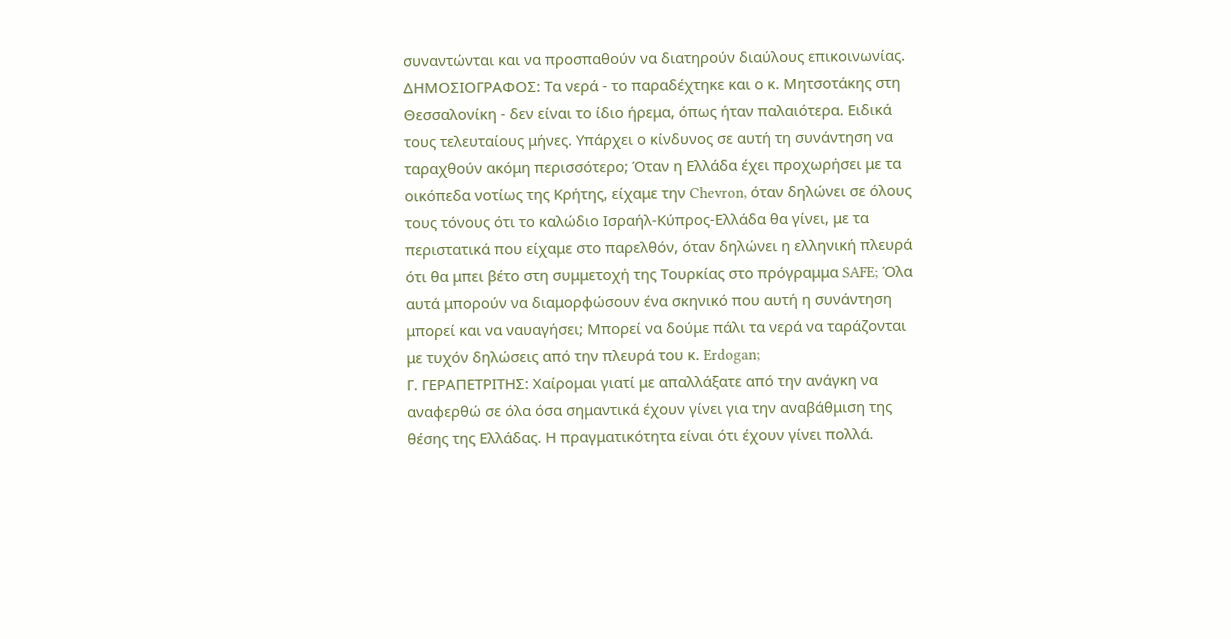συναντώνται και να προσπαθούν να διατηρούν διαύλους επικοινωνίας.
ΔΗΜΟΣΙΟΓΡΑΦΟΣ: Τα νερά - το παραδέχτηκε και ο κ. Μητσοτάκης στη Θεσσαλονίκη - δεν είναι το ίδιο ήρεμα, όπως ήταν παλαιότερα. Ειδικά τους τελευταίους μήνες. Υπάρχει ο κίνδυνος σε αυτή τη συνάντηση να ταραχθούν ακόμη περισσότερο; Όταν η Ελλάδα έχει προχωρήσει με τα οικόπεδα νοτίως της Κρήτης, είχαμε την Chevron, όταν δηλώνει σε όλους τους τόνους ότι το καλώδιο Ισραήλ-Κύπρος-Ελλάδα θα γίνει, με τα περιστατικά που είχαμε στο παρελθόν, όταν δηλώνει η ελληνική πλευρά ότι θα μπει βέτο στη συμμετοχή της Τουρκίας στο πρόγραμμα SAFE; Όλα αυτά μπορούν να διαμορφώσουν ένα σκηνικό που αυτή η συνάντηση μπορεί και να ναυαγήσει; Μπορεί να δούμε πάλι τα νερά να ταράζονται με τυχόν δηλώσεις από την πλευρά του κ. Erdogan;
Γ. ΓΕΡΑΠΕΤΡΙΤΗΣ: Χαίρομαι γιατί με απαλλάξατε από την ανάγκη να αναφερθώ σε όλα όσα σημαντικά έχουν γίνει για την αναβάθμιση της θέσης της Ελλάδας. Η πραγματικότητα είναι ότι έχουν γίνει πολλά.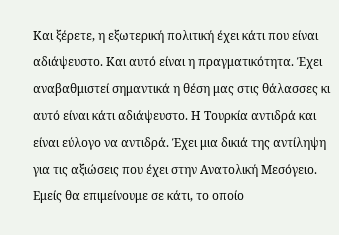Και ξέρετε, η εξωτερική πολιτική έχει κάτι που είναι αδιάψευστο. Και αυτό είναι η πραγματικότητα. Έχει αναβαθμιστεί σημαντικά η θέση μας στις θάλασσες κι αυτό είναι κάτι αδιάψευστο. Η Τουρκία αντιδρά και είναι εύλογο να αντιδρά. Έχει μια δικιά της αντίληψη για τις αξιώσεις που έχει στην Ανατολική Μεσόγειο. Εμείς θα επιμείνουμε σε κάτι, το οποίο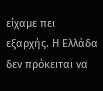είχαμε πει εξαρχής. Η Ελλάδα δεν πρόκειται να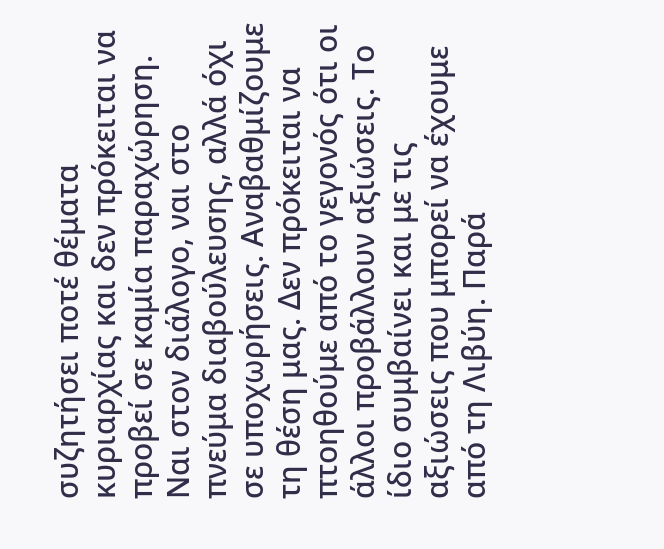συζητήσει ποτέ θέματα κυριαρχίας και δεν πρόκειται να προβεί σε καμία παραχώρηση. Ναι στον διάλογο, ναι στο πνεύμα διαβούλευσης, αλλά όχι σε υποχωρήσεις. Αναβαθμίζουμε τη θέση μας. Δεν πρόκειται να πτοηθούμε από το γεγονός ότι οι άλλοι προβάλλουν αξιώσεις. Το ίδιο συμβαίνει και με τις αξιώσεις που μπορεί να έχουμε από τη Λιβύη. Παρά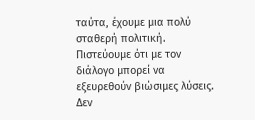ταύτα, έχουμε μια πολύ σταθερή πολιτική. Πιστεύουμε ότι με τον διάλογο μπορεί να εξευρεθούν βιώσιμες λύσεις. Δεν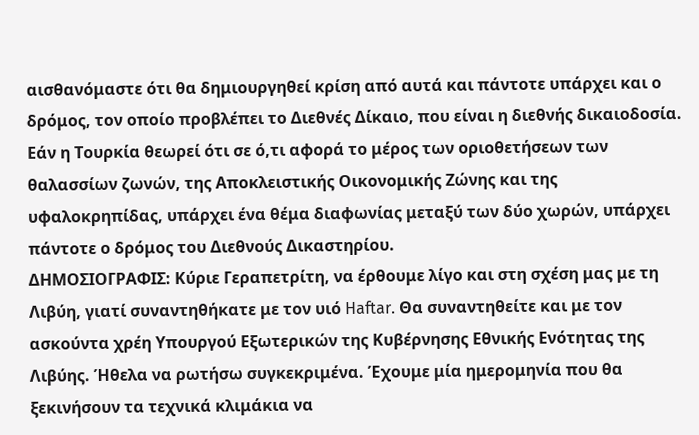αισθανόμαστε ότι θα δημιουργηθεί κρίση από αυτά και πάντοτε υπάρχει και ο δρόμος, τον οποίο προβλέπει το Διεθνές Δίκαιο, που είναι η διεθνής δικαιοδοσία. Εάν η Τουρκία θεωρεί ότι σε ό,τι αφορά το μέρος των οριοθετήσεων των θαλασσίων ζωνών, της Αποκλειστικής Οικονομικής Ζώνης και της υφαλοκρηπίδας, υπάρχει ένα θέμα διαφωνίας μεταξύ των δύο χωρών, υπάρχει πάντοτε ο δρόμος του Διεθνούς Δικαστηρίου.
ΔΗΜΟΣΙΟΓΡΑΦΙΣ: Κύριε Γεραπετρίτη, να έρθουμε λίγο και στη σχέση μας με τη Λιβύη, γιατί συναντηθήκατε με τον υιό Haftar. Θα συναντηθείτε και με τον ασκούντα χρέη Υπουργού Εξωτερικών της Κυβέρνησης Εθνικής Ενότητας της Λιβύης. Ήθελα να ρωτήσω συγκεκριμένα. Έχουμε μία ημερομηνία που θα ξεκινήσουν τα τεχνικά κλιμάκια να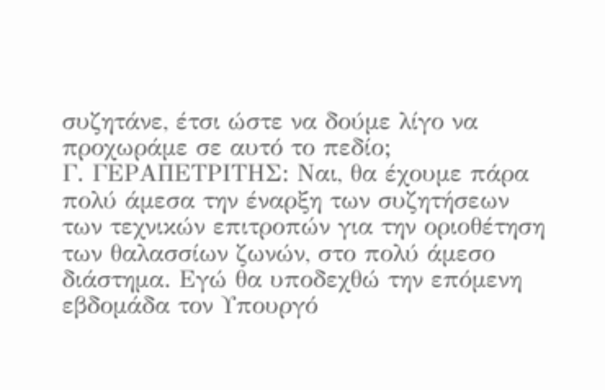συζητάνε, έτσι ώστε να δούμε λίγο να προχωράμε σε αυτό το πεδίο;
Γ. ΓΕΡΑΠΕΤΡΙΤΗΣ: Ναι, θα έχουμε πάρα πολύ άμεσα την έναρξη των συζητήσεων των τεχνικών επιτροπών για την οριοθέτηση των θαλασσίων ζωνών, στο πολύ άμεσο διάστημα. Εγώ θα υποδεχθώ την επόμενη εβδομάδα τον Υπουργό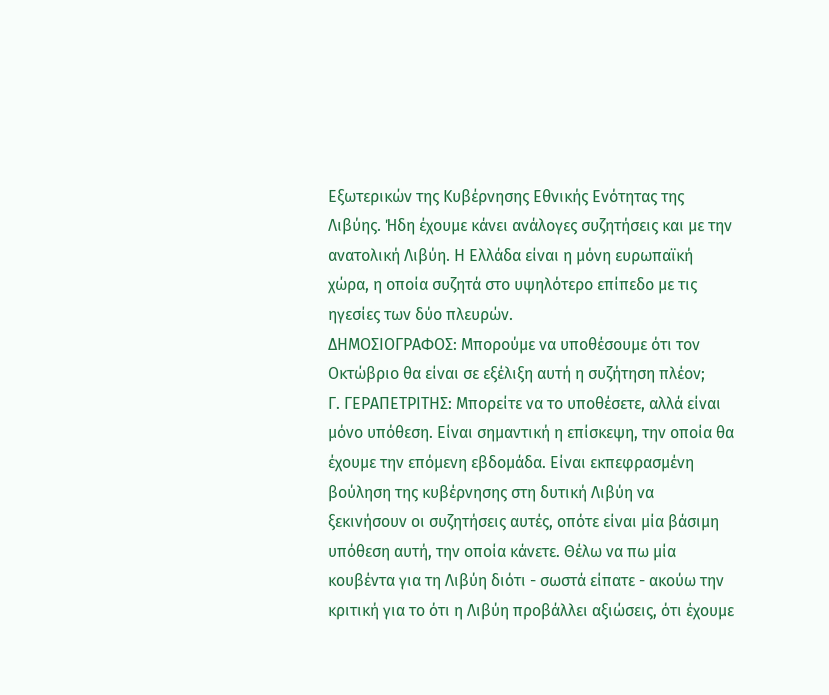Εξωτερικών της Κυβέρνησης Εθνικής Ενότητας της Λιβύης. Ήδη έχουμε κάνει ανάλογες συζητήσεις και με την ανατολική Λιβύη. Η Ελλάδα είναι η μόνη ευρωπαϊκή χώρα, η οποία συζητά στο υψηλότερο επίπεδο με τις ηγεσίες των δύο πλευρών.
ΔΗΜΟΣΙΟΓΡΑΦΟΣ: Μπορούμε να υποθέσουμε ότι τον Οκτώβριο θα είναι σε εξέλιξη αυτή η συζήτηση πλέον;
Γ. ΓΕΡΑΠΕΤΡΙΤΗΣ: Μπορείτε να το υποθέσετε, αλλά είναι μόνο υπόθεση. Είναι σημαντική η επίσκεψη, την οποία θα έχουμε την επόμενη εβδομάδα. Είναι εκπεφρασμένη βούληση της κυβέρνησης στη δυτική Λιβύη να ξεκινήσουν οι συζητήσεις αυτές, οπότε είναι μία βάσιμη υπόθεση αυτή, την οποία κάνετε. Θέλω να πω μία κουβέντα για τη Λιβύη διότι - σωστά είπατε - ακούω την κριτική για το ότι η Λιβύη προβάλλει αξιώσεις, ότι έχουμε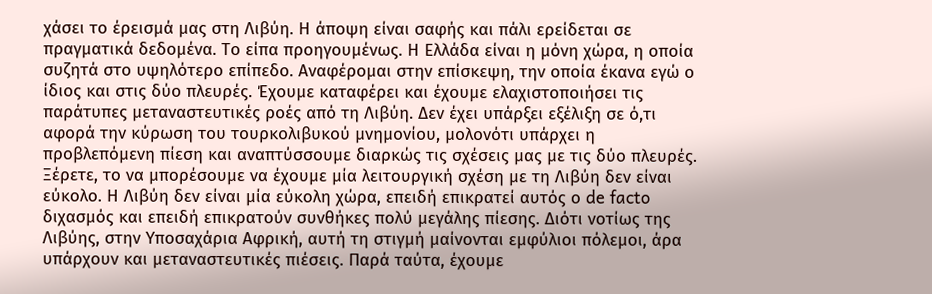χάσει το έρεισμά μας στη Λιβύη. Η άποψη είναι σαφής και πάλι ερείδεται σε πραγματικά δεδομένα. Το είπα προηγουμένως. Η Ελλάδα είναι η μόνη χώρα, η οποία συζητά στο υψηλότερο επίπεδο. Αναφέρομαι στην επίσκεψη, την οποία έκανα εγώ ο ίδιος και στις δύο πλευρές. Έχουμε καταφέρει και έχουμε ελαχιστοποιήσει τις παράτυπες μεταναστευτικές ροές από τη Λιβύη. Δεν έχει υπάρξει εξέλιξη σε ό,τι αφορά την κύρωση του τουρκολιβυκού μνημονίου, μολονότι υπάρχει η προβλεπόμενη πίεση και αναπτύσσουμε διαρκώς τις σχέσεις μας με τις δύο πλευρές. Ξέρετε, το να μπορέσουμε να έχουμε μία λειτουργική σχέση με τη Λιβύη δεν είναι εύκολο. Η Λιβύη δεν είναι μία εύκολη χώρα, επειδή επικρατεί αυτός ο de facto διχασμός και επειδή επικρατούν συνθήκες πολύ μεγάλης πίεσης. Διότι νοτίως της Λιβύης, στην Υποσαχάρια Αφρική, αυτή τη στιγμή μαίνονται εμφύλιοι πόλεμοι, άρα υπάρχουν και μεταναστευτικές πιέσεις. Παρά ταύτα, έχουμε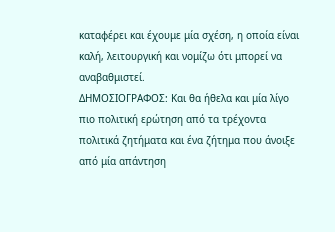καταφέρει και έχουμε μία σχέση, η οποία είναι καλή, λειτουργική και νομίζω ότι μπορεί να αναβαθμιστεί.
ΔΗΜΟΣΙΟΓΡΑΦΟΣ: Και θα ήθελα και μία λίγο πιο πολιτική ερώτηση από τα τρέχοντα πολιτικά ζητήματα και ένα ζήτημα που άνοιξε από μία απάντηση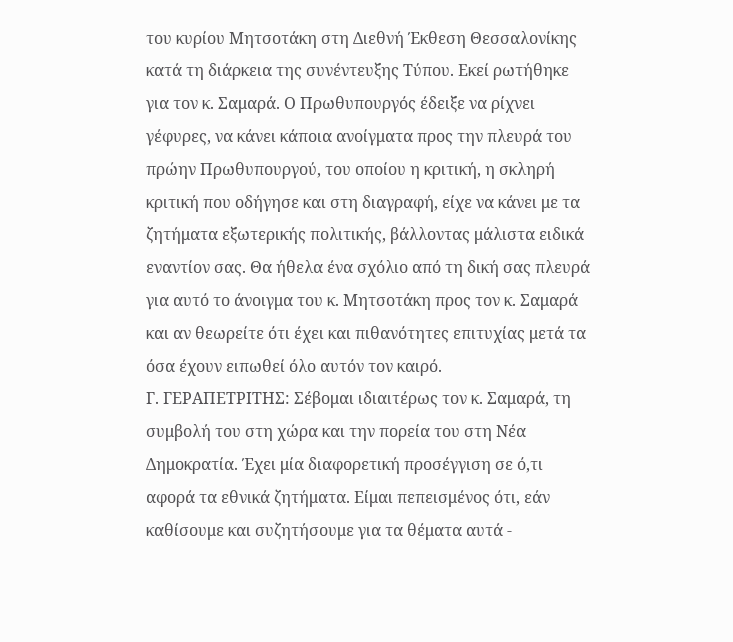του κυρίου Μητσοτάκη στη Διεθνή Έκθεση Θεσσαλονίκης κατά τη διάρκεια της συνέντευξης Τύπου. Εκεί ρωτήθηκε για τον κ. Σαμαρά. Ο Πρωθυπουργός έδειξε να ρίχνει γέφυρες, να κάνει κάποια ανοίγματα προς την πλευρά του πρώην Πρωθυπουργού, του οποίου η κριτική, η σκληρή κριτική που οδήγησε και στη διαγραφή, είχε να κάνει με τα ζητήματα εξωτερικής πολιτικής, βάλλοντας μάλιστα ειδικά εναντίον σας. Θα ήθελα ένα σχόλιο από τη δική σας πλευρά για αυτό το άνοιγμα του κ. Μητσοτάκη προς τον κ. Σαμαρά και αν θεωρείτε ότι έχει και πιθανότητες επιτυχίας μετά τα όσα έχουν ειπωθεί όλο αυτόν τον καιρό.
Γ. ΓΕΡΑΠΕΤΡΙΤΗΣ: Σέβομαι ιδιαιτέρως τον κ. Σαμαρά, τη συμβολή του στη χώρα και την πορεία του στη Νέα Δημοκρατία. Έχει μία διαφορετική προσέγγιση σε ό,τι αφορά τα εθνικά ζητήματα. Είμαι πεπεισμένος ότι, εάν καθίσουμε και συζητήσουμε για τα θέματα αυτά -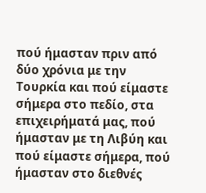πού ήμασταν πριν από δύο χρόνια με την Τουρκία και πού είμαστε σήμερα στο πεδίο, στα επιχειρήματά μας, πού ήμασταν με τη Λιβύη και πού είμαστε σήμερα, πού ήμασταν στο διεθνές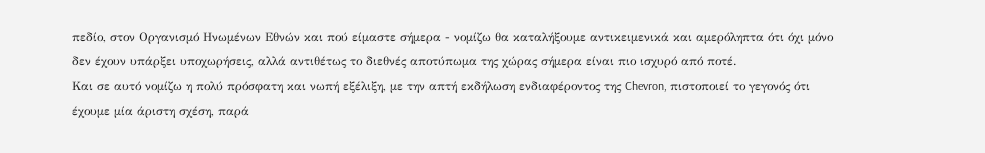πεδίο, στον Οργανισμό Ηνωμένων Εθνών και πού είμαστε σήμερα - νομίζω θα καταλήξουμε αντικειμενικά και αμερόληπτα ότι όχι μόνο δεν έχουν υπάρξει υποχωρήσεις, αλλά αντιθέτως το διεθνές αποτύπωμα της χώρας σήμερα είναι πιο ισχυρό από ποτέ.
Και σε αυτό νομίζω η πολύ πρόσφατη και νωπή εξέλιξη, με την απτή εκδήλωση ενδιαφέροντος της Chevron, πιστοποιεί το γεγονός ότι έχουμε μία άριστη σχέση, παρά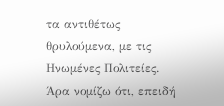τα αντιθέτως θρυλούμενα, με τις Ηνωμένες Πολιτείες. Άρα νομίζω ότι, επειδή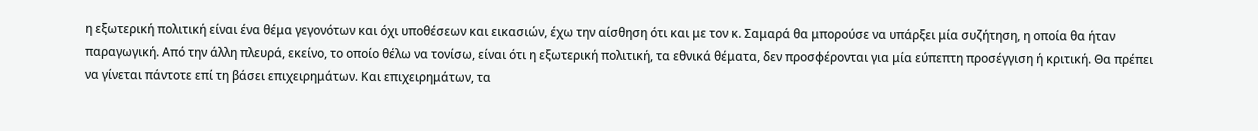η εξωτερική πολιτική είναι ένα θέμα γεγονότων και όχι υποθέσεων και εικασιών, έχω την αίσθηση ότι και με τον κ. Σαμαρά θα μπορούσε να υπάρξει μία συζήτηση, η οποία θα ήταν παραγωγική. Από την άλλη πλευρά, εκείνο, το οποίο θέλω να τονίσω, είναι ότι η εξωτερική πολιτική, τα εθνικά θέματα, δεν προσφέρονται για μία εύπεπτη προσέγγιση ή κριτική. Θα πρέπει να γίνεται πάντοτε επί τη βάσει επιχειρημάτων. Και επιχειρημάτων, τα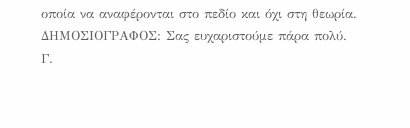οποία να αναφέρονται στο πεδίο και όχι στη θεωρία.
ΔΗΜΟΣΙΟΓΡΑΦΟΣ: Σας ευχαριστούμε πάρα πολύ.
Γ.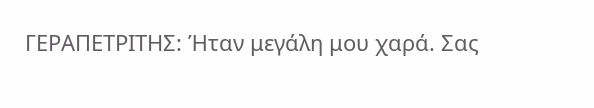ΓΕΡΑΠΕΤΡΙΤΗΣ: Ήταν μεγάλη μου χαρά. Σας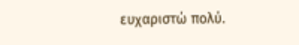ευχαριστώ πολύ.